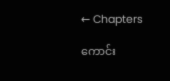← Chapters

ကောင်း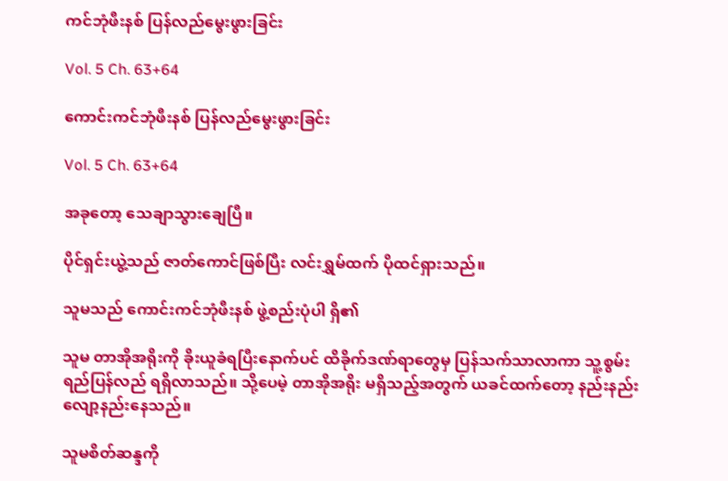ကင်ဘုံဖီးနစ် ပြန်လည်မွေးဖွားခြင်း

Vol. 5 Ch. 63+64

ကောင်းကင်ဘုံဖီးနစ် ပြန်လည်မွေးဖွားခြင်း

Vol. 5 Ch. 63+64

အခုတော့ သေချာသွားချေပြီ။

ပိုင်ရှင်းယွဲ့သည် ဇာတ်ကောင်ဖြစ်ပြီး လင်းရွှမ်ထက် ပိုထင်ရှားသည်။

သူမသည် ကောင်းကင်ဘုံဖီးနစ် ဖွဲ့စည်းပုံပါ ရှိ၏

သူမ တာအိုအရိုးကို ခိုးယူခံရပြီးနောက်ပင် ထိခိုက်ဒဏ်ရာတွေမှ ပြန်သက်သာလာကာ သူ့စွမ်းရည်ပြန်လည် ရရှိလာသည်။ သို့ပေမဲ့ တာအိုအရိုး မရှိသည့်အတွက် ယခင်ထက်တော့ နည်းနည်းလျော့နည်းနေသည်။

သူမစိတ်ဆန္ဒကို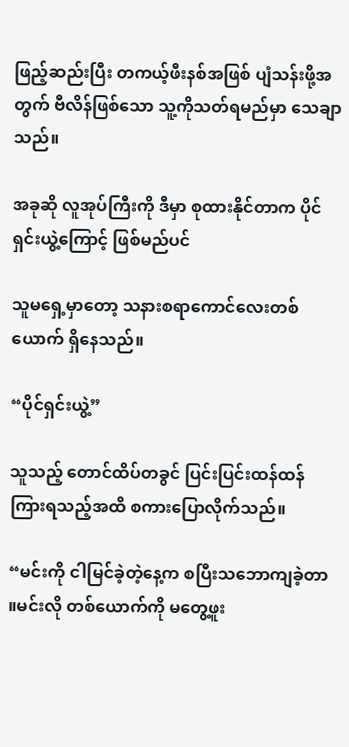ဖြည့်ဆည်းပြီး တကယ့်ဖီးနစ်အဖြစ် ပျံသန်းဖို့အတွက် ဗီလိန်ဖြစ်သော သူ့ကိုသတ်ရမည်မှာ သေချာသည်။

အခုဆို လူအုပ်ကြီးကို ဒီမှာ စုထားနိုင်တာက ပိုင်ရှင်းယွဲ့ကြောင့် ဖြစ်မည်ပင်

သူမရှေ့မှာတော့ သနားစရာကောင်လေးတစ်ယောက် ရှိနေသည်။

“ပိုင်ရှင်းယွဲ့”

သူသည့် တောင်ထိပ်တခွင် ပြင်းပြင်းထန်ထန် ကြားရသည့်အထိ စကားပြောလိုက်သည်။

“မင်းကို ငါမြင်ခဲ့တဲ့နေ့က စပြီးသဘောကျခဲ့တာ ။မင်းလို တစ်ယောက်ကို မတွေ့ဖူး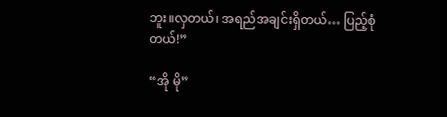ဘူး။လှတယ်၊ အရည်အချင်းရှိတယ်… ပြည့်စုံတယ်!”

“အို မို”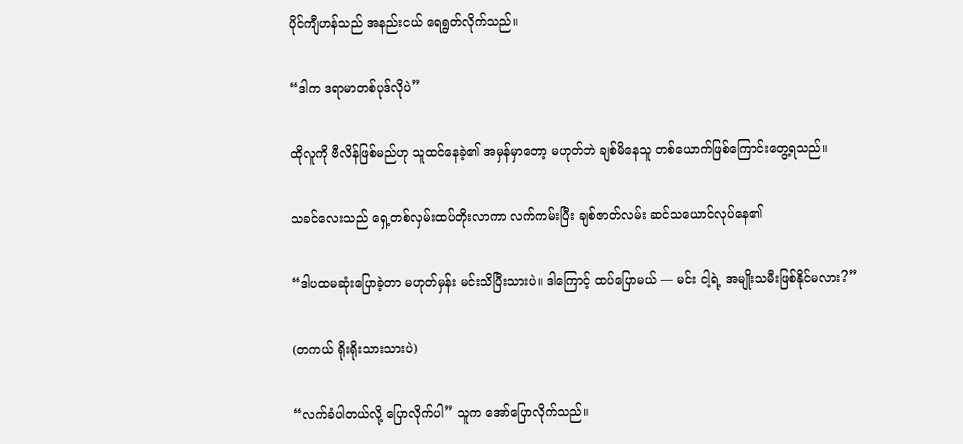ပိုင်ကျီဟန်သည် အနည်းငယ် ရေရွတ်လိုက်သည်။

“ဒါက ဒရာမာတစ်ပုဒ်လိုပဲ”

ထိုလူကို ဗီလိန်ဖြစ်မည်ဟု သူထင်နေခဲ့၏ အမှန်မှာတော့ မဟုတ်ဘဲ ချစ်မိနေသူ တစ်ယောက်ဖြစ်ကြောင်းတွေ့ရသည်။

သခင်လေးသည် ရှေ့တစ်လှမ်းထပ်တိုးလာကာ လက်ကမ်းပြီး ချစ်ဇာတ်လမ်း ဆင်သယောင်လုပ်နေ၏

“ဒါပထမဆုံးပြောခဲ့တာ မဟုတ်မှန်း မင်းသိပြီးသားပဲ။ ဒါကြောင့် ထပ်ပြောမယ် — မင်း ငါ့ရဲ့ အမျိုးသမီးဖြစ်နိုင်မလား?”

(တကယ် ရိုးရိုးသားသားပဲ)

“လက်ခံပါတယ်လို့ ပြောလိုက်ပါ” သူက အော်ပြောလိုက်သည်။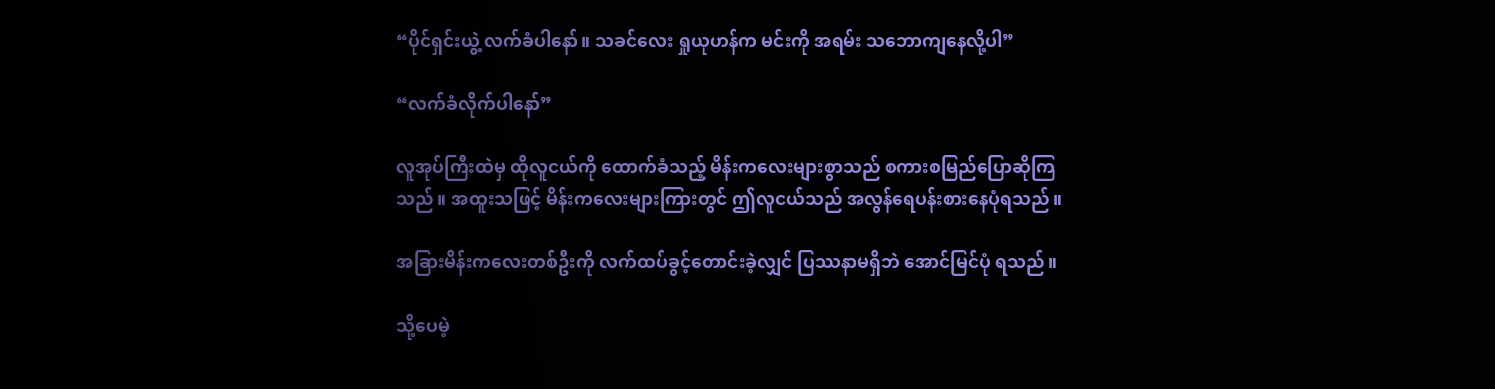“ပိုင်ရှင်းယွဲ့ လက်ခံပါနော်။ သခင်လေး ရှုယုဟန်က မင်းကို အရမ်း သဘောကျနေလို့ပါ”

“လက်ခံလိုက်ပါနော်”

လူအုပ်ကြီးထဲမှ ထိုလူငယ်ကို ထောက်ခံသည့် မိန်းကလေးများစွာသည် စကားစမြည်ပြောဆိုကြသည်။ အထူးသဖြင့် မိန်းကလေးများကြားတွင် ဤလူငယ်သည် အလွန်ရေပန်းစားနေပုံရသည်။

အခြားမိန်းကလေးတစ်ဦးကို လက်ထပ်ခွင့်တောင်းခဲ့လျှင် ပြဿနာမရှိဘဲ အောင်မြင်ပုံ ရသည်။

သို့ပေမဲ့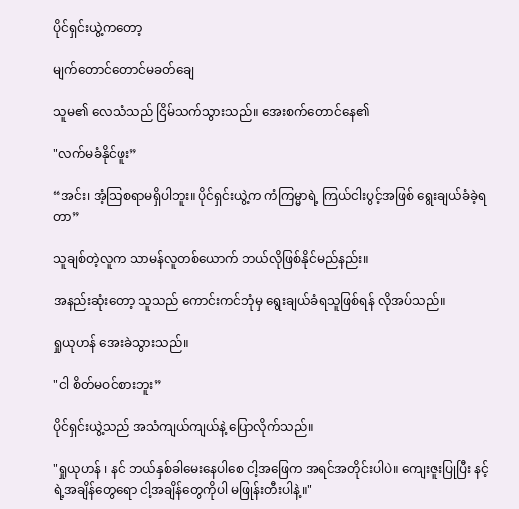ပိုင်ရှင်းယွဲ့ကတော့

မျက်တောင်တောင်မခတ်ချေ

သူမ၏ လေသံသည် ငြိမ်သက်သွားသည်။ အေးစက်တောင်နေ၏

"လက်မခံနိုင်ဖူး”

“အင်း၊ အံ့သြစရာမရှိပါဘူး။ ပိုင်ရှင်းယွဲ့က ကံကြမ္မာရဲ့ ကြယ်ငါးပွင့်အဖြစ် ရွေးချယ်ခံခဲ့ရတာ”

သူချစ်တဲ့လူက သာမန်လူတစ်ယောက် ဘယ်လိုဖြစ်နိုင်မည်နည်း။

အနည်းဆုံးတော့ သူသည် ကောင်းကင်ဘုံမှ ရွေးချယ်ခံရသူဖြစ်ရန် လိုအပ်သည်။

ရှုယုဟန် အေးခဲသွားသည်။

"ငါ စိတ်မဝင်စားဘူး”

ပိုင်ရှင်းယွဲ့သည် အသံကျယ်ကျယ်နဲ့ ပြောလိုက်သည်။

"ရှုယုဟန် ၊ နင် ဘယ်နှစ်ခါမေးနေပါစေ ငါ့အဖြေက အရင်အတိုင်းပါပဲ။ ကျေးဇူးပြုပြီး နင့်ရဲ့အချိန်တွေရော ငါ့အချိန်တွေကိုပါ မဖြုန်းတီးပါနဲ့။"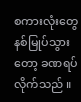စကားလုံးတွေ နစ်မြုပ်သွားတော့ ခဏရပ်လိုက်သည် ။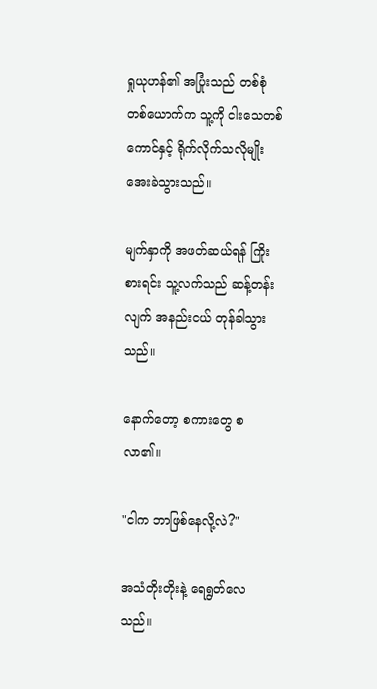ရှုယုဟန်၏ အပြုံးသည် တစ်စုံတစ်ယောက်က သူ့ကို ငါးသေတစ်ကောင်နှင့် ရိုက်လိုက်သလိုမျိုး အေးခဲသွားသည်။

မျက်နှာကို အဖတ်ဆယ်ရန် ကြိုးစားရင်း သူ့လက်သည် ဆန့်တန်းလျက် အနည်းငယ် တုန်ခါသွားသည်။

နောက်တော့ စကားတွေ စလာ၏။

"ငါက ဘာဖြစ်နေလို့လဲ?"

အသံတိုးတိုးနဲ့ ရေရွတ်လေသည်။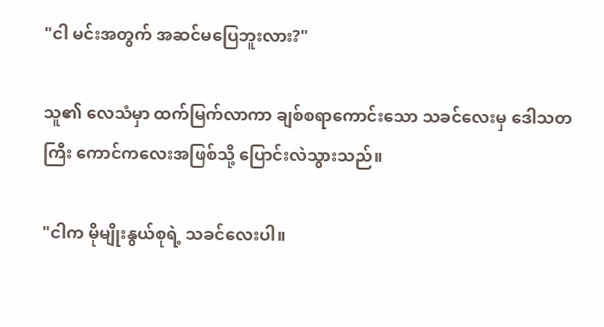"ငါ မင်းအတွက် အဆင်မပြေဘူးလား?"

သူ၏ လေသံမှာ ထက်မြက်လာကာ ချစ်စရာကောင်းသော သခင်လေးမှ ဒေါသတကြီး ကောင်ကလေးအဖြစ်သို့ ပြောင်းလဲသွားသည်။

"ငါက မိုမျိုးနွယ်စုရဲ့ သခင်လေးပါ။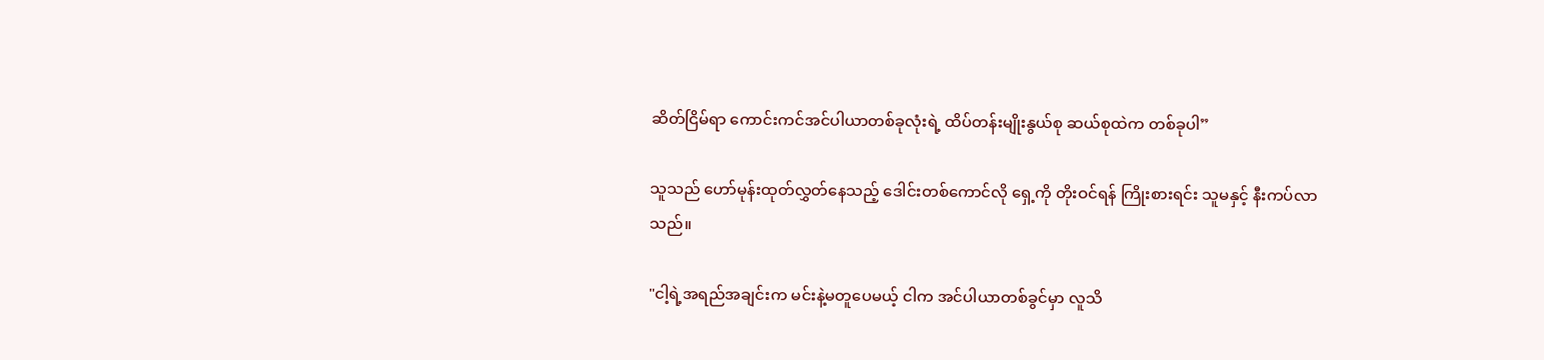ဆိတ်ငြိမ်ရာ ကောင်းကင်အင်ပါယာတစ်ခုလုံးရဲ့ ထိပ်တန်းမျိုးနွယ်စု ဆယ်စုထဲက တစ်ခုပါ”

သူသည် ဟော်မုန်းထုတ်လွှတ်နေသည့် ဒေါင်းတစ်ကောင်လို ရှေ့ကို တိုးဝင်ရန် ကြိုးစားရင်း သူမနှင့် နီးကပ်လာသည်။

"ငါ့ရဲ့အရည်အချင်းက မင်းနဲ့မတူပေမယ့် ငါက အင်ပါယာတစ်ခွင်မှာ လူသိ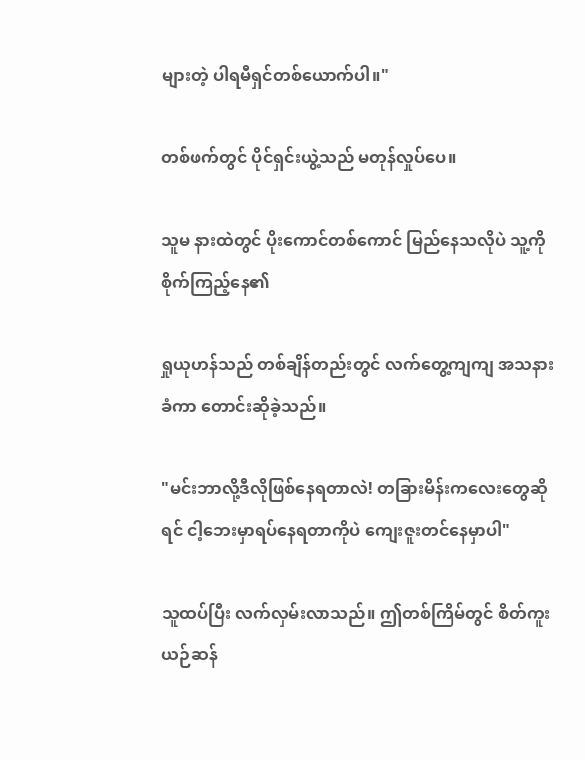များတဲ့ ပါရမီရှင်တစ်ယောက်ပါ။"

တစ်ဖက်တွင် ပိုင်ရှင်းယွဲ့သည် မတုန်လှုပ်ပေ။

သူမ နားထဲတွင် ပိုးကောင်တစ်ကောင် မြည်နေသလိုပဲ သူ့ကို စိုက်ကြည့်နေ၏

ရှုယုဟန်သည် တစ်ချိန်တည်းတွင် လက်တွေ့ကျကျ အသနားခံကာ တောင်းဆိုခဲ့သည်။

"မင်းဘာလို့ဒီလိုဖြစ်နေရတာလဲ! တခြားမိန်းကလေးတွေဆိုရင် ငါ့ဘေးမှာရပ်နေရတာကိုပဲ ကျေးဇူးတင်နေမှာပါ"

သူထပ်ပြီး လက်လှမ်းလာသည်။ ဤတစ်ကြိမ်တွင် စိတ်ကူးယဉ်ဆန်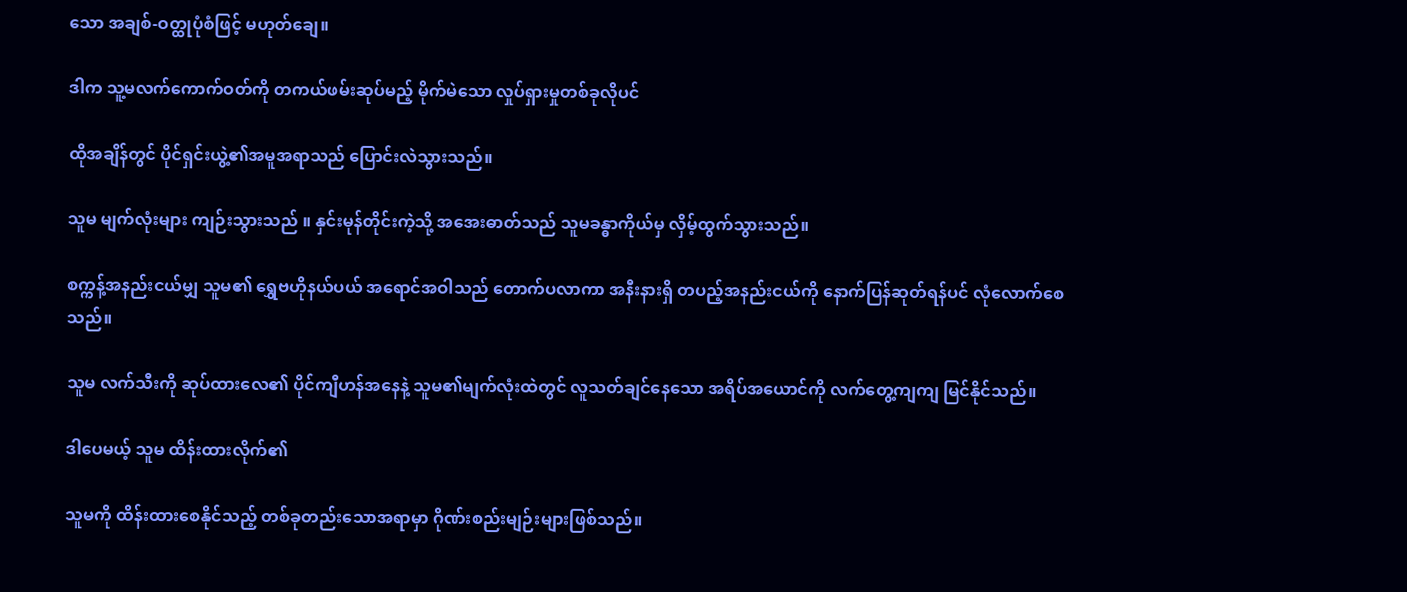သော အချစ်-ဝတ္ထုပုံစံဖြင့် မဟုတ်ချေ။

ဒါက သူ့မလက်ကောက်ဝတ်ကို တကယ်ဖမ်းဆုပ်မည့် မိုက်မဲသော လှုပ်ရှားမှုတစ်ခုလိုပင်

ထိုအချိန်တွင် ပိုင်ရှင်းယွဲ့၏အမူအရာသည် ပြောင်းလဲသွားသည်။

သူမ မျက်လုံးများ ကျဉ်းသွားသည် ။ နှင်းမုန်တိုင်းကဲ့သို့ အအေးဓာတ်သည် သူမခန္ဓာကိုယ်မှ လှိမ့်ထွက်သွားသည်။

စက္ကန့်အနည်းငယ်မျှ သူမ၏ ရွှေဗဟိုနယ်ပယ် အရောင်အဝါသည် တောက်ပလာကာ အနီးနားရှိ တပည့်အနည်းငယ်ကို နောက်ပြန်ဆုတ်ရန်ပင် လုံလောက်စေသည်။

သူမ လက်သီးကို ဆုပ်ထားလေ၏ ပိုင်ကျီဟန်အနေနဲ့ သူမ၏မျက်လုံးထဲတွင် လူသတ်ချင်နေသော အရိပ်အယောင်ကို လက်တွေ့ကျကျ မြင်နိုင်သည်။

ဒါပေမယ့် သူမ ထိန်းထားလိုက်၏

သူမကို ထိန်းထားစေနိုင်သည့် တစ်ခုတည်းသောအရာမှာ ဂိုဏ်းစည်းမျဉ်းများဖြစ်သည်။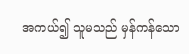အကယ်၍ သူမသည် မှန်ကန်သော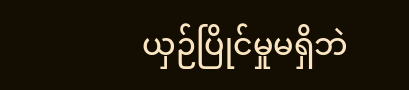ယှဉ်ပြိုင်မှုမရှိဘဲ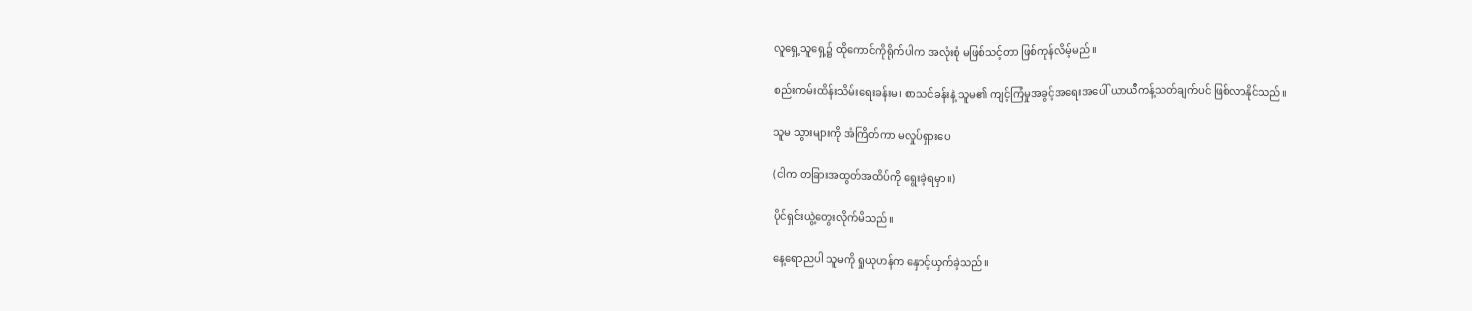လူရှေ့သူရှေ့၌ ထိုကောင်ကိုရိုက်ပါက အလုံးစုံ မဖြစ်သင့်တာ ဖြစ်ကုန်လိမ့်မည်။

စည်းကမ်းထိန်းသိမ်းရေးခန်းမ၊ စာသင်ခန်းနဲ့ သူမ၏ ကျင့်ကြံမှုအခွင့်အရေးအပေါ် ယာယီကန့်သတ်ချက်ပင် ဖြစ်လာနိုင်သည်။

သူမ သွားများကို အံကြိတ်ကာ မလှုပ်ရှားပေ

(ငါက တခြားအထွတ်အထိပ်ကို ရွေးခဲ့ရမှာ။)

ပိုင်ရှင်းယွဲ့တွေးလိုက်မိသည်။

နေ့ရောညပါ သူမကို ရှုယုဟန်က နှောင့်ယှက်ခဲ့သည်။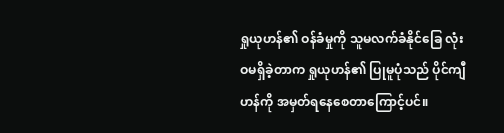ရှုယုဟန်၏ ဝန်ခံမှုကို သူမလက်ခံနိုင်ခြေ လုံးဝမရှိခဲ့တာက ရှုယုဟန်၏ ပြုမူပုံသည် ပိုင်ကျီဟန်ကို အမှတ်ရနေစေတာကြောင့်ပင်။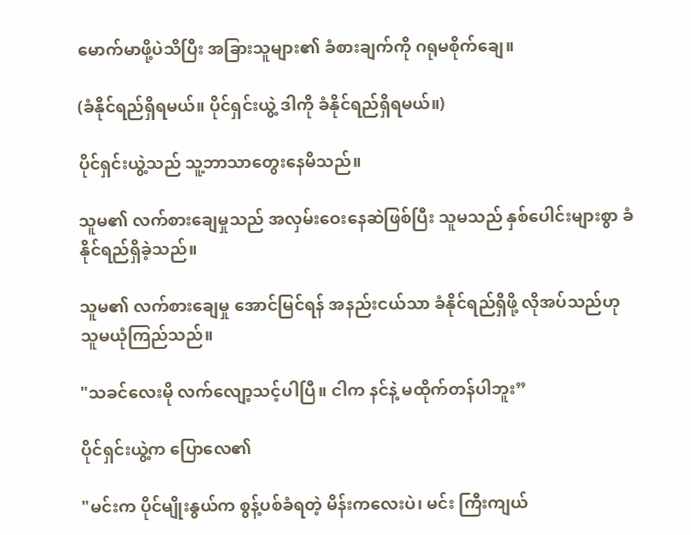မောက်မာဖို့ပဲသိပြီး အခြားသူများ၏ ခံစားချက်ကို ဂရုမစိုက်ချေ။

(ခံနိုင်ရည်ရှိရမယ်။ ပိုင်ရှင်းယွဲ့ ဒါကို ခံနိုင်ရည်ရှိရမယ်။)

ပိုင်ရှင်းယွဲ့သည် သူ့ဘာသာတွေးနေမိသည်။

သူမ၏ လက်စားချေမှုသည် အလှမ်းဝေးနေဆဲဖြစ်ပြီး သူမသည် နှစ်ပေါင်းများစွာ ခံနိုင်ရည်ရှိခဲ့သည်။

သူမ၏ လက်စားချေမှု အောင်မြင်ရန် အနည်းငယ်သာ ခံနိုင်ရည်ရှိဖို့ လိုအပ်သည်ဟု သူမယုံကြည်သည်။

"သခင်လေးမို လက်လျော့သင့်ပါပြီ။ ငါက နင်နဲ့ မထိုက်တန်ပါဘူး”

ပိုင်ရှင်းယွဲ့က ပြောလေ၏

"မင်းက ပိုင်မျိုးနွယ်က စွန့်ပစ်ခံရတဲ့ မိန်းကလေးပဲ၊ မင်း ကြီးကျယ်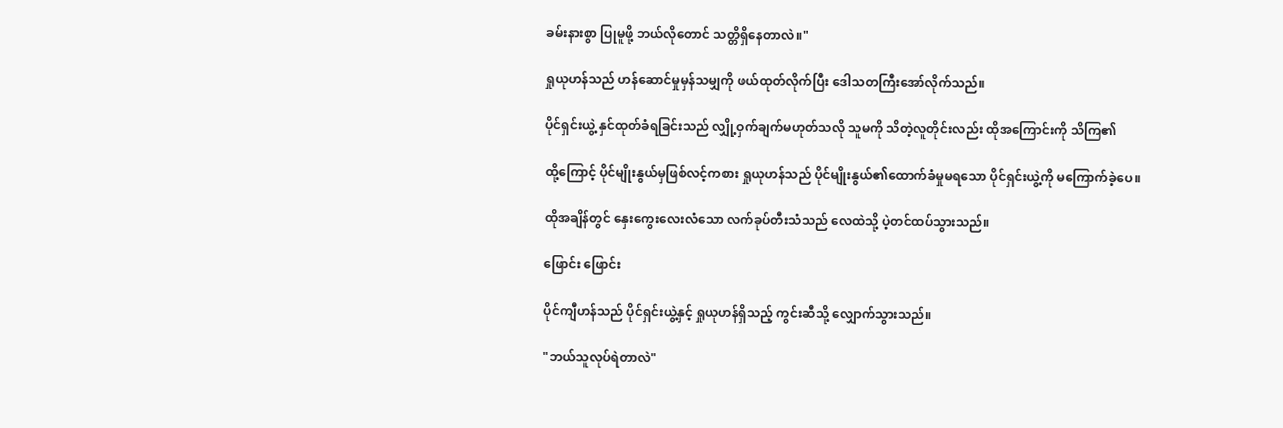ခမ်းနားစွာ ပြုမူဖို့ ဘယ်လိုတောင် သတ္တိရှိနေတာလဲ။"

ရှုယုဟန်သည် ဟန်ဆောင်မှုမှန်သမျှကို ဖယ်ထုတ်လိုက်ပြီး ဒေါသတကြီးအော်လိုက်သည်။

ပိုင်ရှင်းယွဲ့ နှင်ထုတ်ခံရခြင်းသည် လျှို့ဝှက်ချက်မဟုတ်သလို သူမကို သိတဲ့လူတိုင်းလည်း ထိုအကြောင်းကို သိကြ၏

ထို့ကြောင့် ပိုင်မျိုးနွယ်မှဖြစ်လင့်ကစား ရှုယုဟန်သည် ပိုင်မျိုးနွယ်၏ထောက်ခံမှုမရသော ပိုင်ရှင်းယွဲ့ကို မကြောက်ခဲ့ပေ။

ထိုအချိန်တွင် နှေးကွေးလေးလံသော လက်ခုပ်တီးသံသည် လေထဲသို့ ပဲ့တင်ထပ်သွားသည်။

ဖြောင်း ဖြောင်း

ပိုင်ကျီဟန်သည် ပိုင်ရှင်းယွဲ့နှင့် ရှုယုဟန်ရှိသည့် ကွင်းဆီသို့ လျှောက်သွားသည်။

"ဘယ်သူလုပ်ရဲတာလဲ"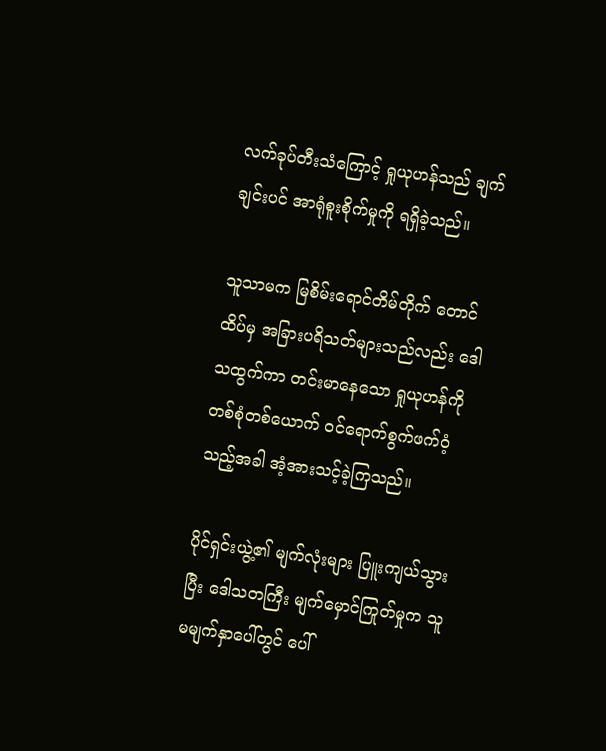လက်ခုပ်တီးသံကြောင့် ရှုယုဟန်သည် ချက်ချင်းပင် အာရုံစူးစိုက်မှုကို ရရှိခဲ့သည်။

သူသာမက မြစိမ်းရောင်တိမ်တိုက် တောင်ထိပ်မှ အခြားပရိသတ်များသည်လည်း ဒေါသထွက်ကာ တင်းမာနေသော ရှုယုဟန်ကို တစ်စုံတစ်ယောက် ဝင်ရောက်စွက်ဖက်ဝံ့သည့်အခါ အံ့အားသင့်ခဲ့ကြသည်။

ပိုင်ရှင်းယွဲ့၏ မျက်လုံးများ ပြူးကျယ်သွားပြီး ဒေါသတကြီး မျက်မှောင်ကြုတ်မှုက သူမမျက်နှာပေါ်တွင် ပေါ်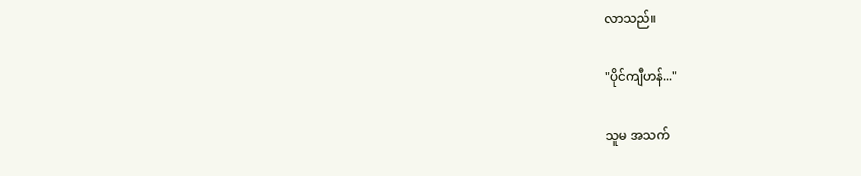လာသည်။

"ပိုင်ကျီဟန်..."

သူမ အသက်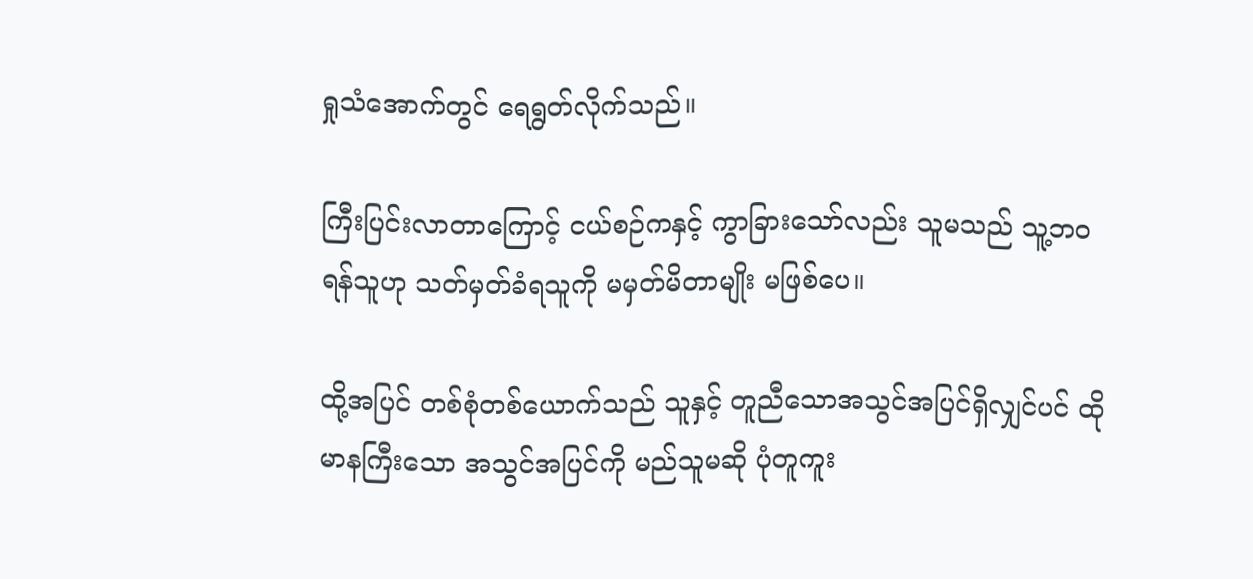ရှုသံအောက်တွင် ရေရွတ်လိုက်သည်။

ကြီးပြင်းလာတာကြောင့် ငယ်စဉ်ကနှင့် ကွာခြားသော်လည်း သူမသည် သူ့ဘဝရန်သူဟု သတ်မှတ်ခံရသူကို မမှတ်မိတာမျိုး မဖြစ်ပေ။

ထို့အပြင် တစ်စုံတစ်ယောက်သည် သူနှင့် တူညီသောအသွင်အပြင်ရှိလျှင်ပင် ထိုမာနကြီးသော အသွင်အပြင်ကို မည်သူမဆို ပုံတူကူး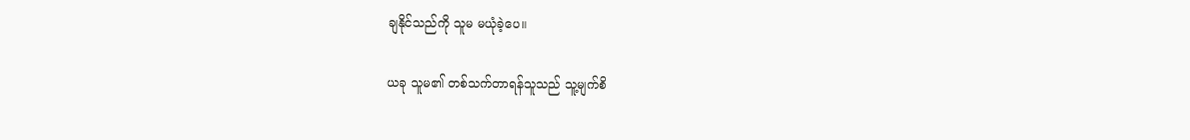ချနိုင်သည်ကို သူမ မယုံခဲ့ပေ။

ယခု သူမ၏ တစ်သက်တာရန်သူသည် သူ့မျက်စိ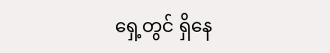ရှေ့တွင် ရှိနေ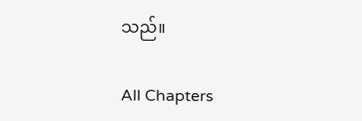သည်။

All Chapters